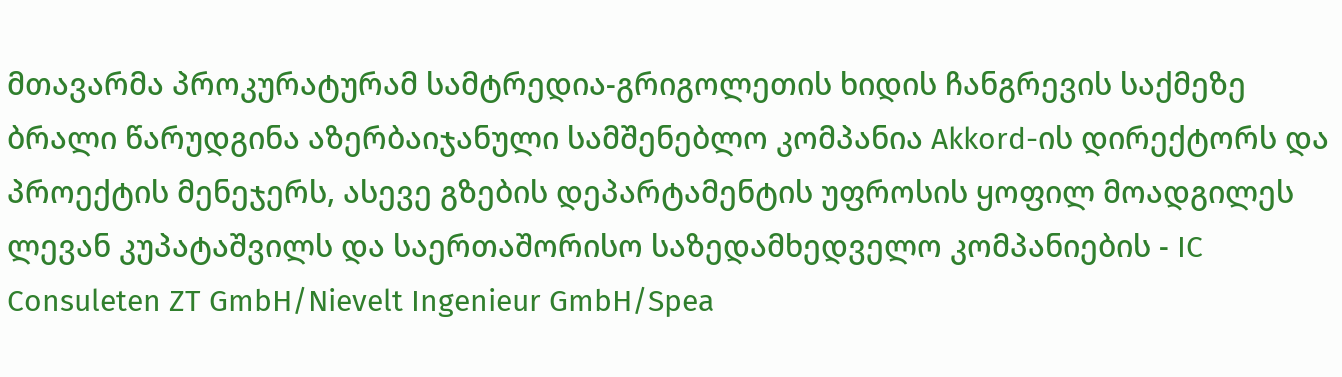მთავარმა პროკურატურამ სამტრედია-გრიგოლეთის ხიდის ჩანგრევის საქმეზე ბრალი წარუდგინა აზერბაიჯანული სამშენებლო კომპანია Akkord-ის დირექტორს და პროექტის მენეჯერს, ასევე გზების დეპარტამენტის უფროსის ყოფილ მოადგილეს ლევან კუპატაშვილს და საერთაშორისო საზედამხედველო კომპანიების - IC Consuleten ZT GmbH/Nievelt Ingenieur GmbH/Spea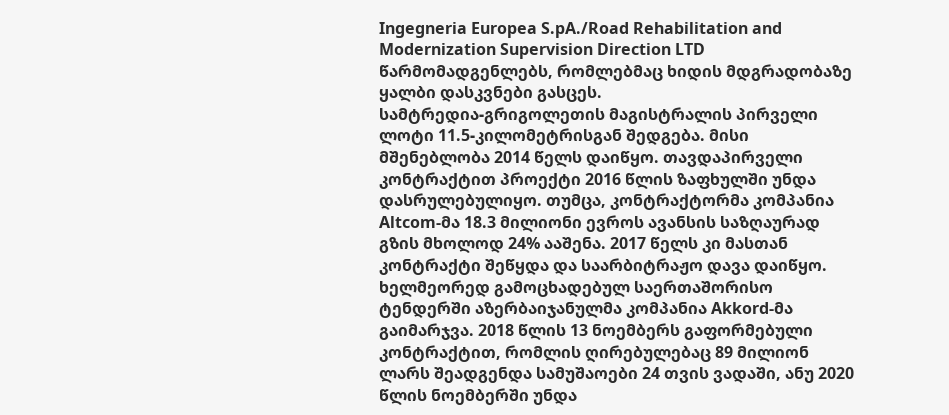Ingegneria Europea S.pA./Road Rehabilitation and Modernization Supervision Direction LTD წარმომადგენლებს, რომლებმაც ხიდის მდგრადობაზე ყალბი დასკვნები გასცეს.
სამტრედია-გრიგოლეთის მაგისტრალის პირველი ლოტი 11.5-კილომეტრისგან შედგება. მისი მშენებლობა 2014 წელს დაიწყო. თავდაპირველი კონტრაქტით პროექტი 2016 წლის ზაფხულში უნდა დასრულებულიყო. თუმცა, კონტრაქტორმა კომპანია Altcom-მა 18.3 მილიონი ევროს ავანსის საზღაურად გზის მხოლოდ 24% ააშენა. 2017 წელს კი მასთან კონტრაქტი შეწყდა და საარბიტრაჟო დავა დაიწყო.
ხელმეორედ გამოცხადებულ საერთაშორისო ტენდერში აზერბაიჯანულმა კომპანია Akkord-მა გაიმარჯვა. 2018 წლის 13 ნოემბერს გაფორმებული კონტრაქტით, რომლის ღირებულებაც 89 მილიონ ლარს შეადგენდა სამუშაოები 24 თვის ვადაში, ანუ 2020 წლის ნოემბერში უნდა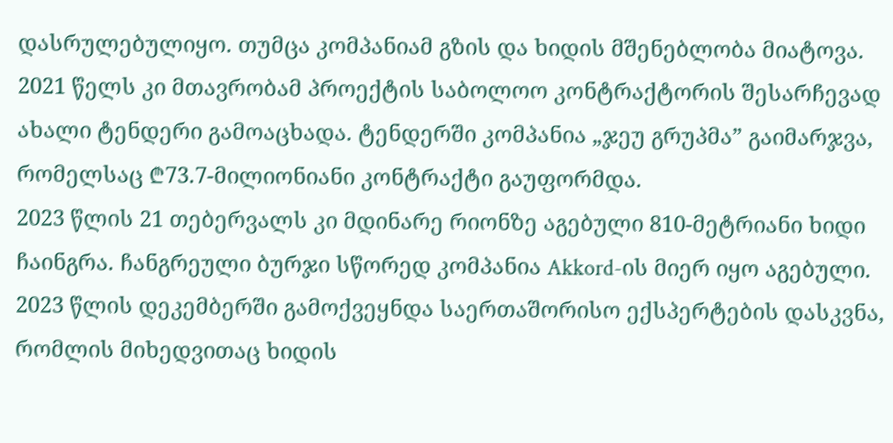დასრულებულიყო. თუმცა კომპანიამ გზის და ხიდის მშენებლობა მიატოვა.
2021 წელს კი მთავრობამ პროექტის საბოლოო კონტრაქტორის შესარჩევად ახალი ტენდერი გამოაცხადა. ტენდერში კომპანია „ჯეუ გრუპმა” გაიმარჯვა, რომელსაც ₾73.7-მილიონიანი კონტრაქტი გაუფორმდა.
2023 წლის 21 თებერვალს კი მდინარე რიონზე აგებული 810-მეტრიანი ხიდი ჩაინგრა. ჩანგრეული ბურჯი სწორედ კომპანია Akkord-ის მიერ იყო აგებული. 2023 წლის დეკემბერში გამოქვეყნდა საერთაშორისო ექსპერტების დასკვნა, რომლის მიხედვითაც ხიდის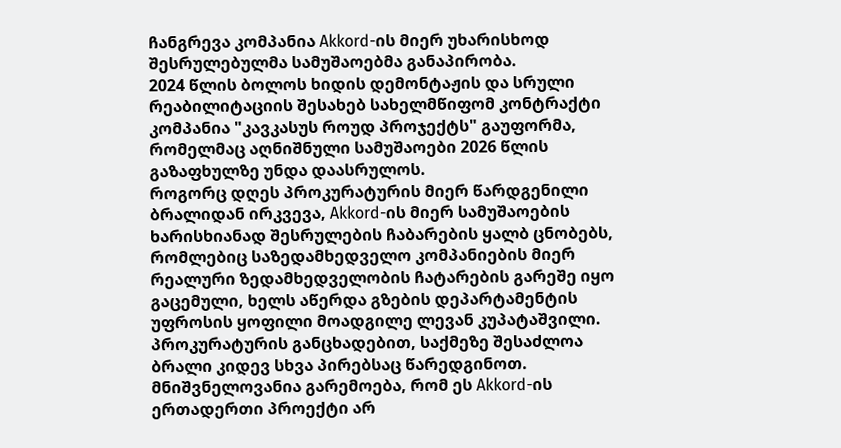ჩანგრევა კომპანია Akkord-ის მიერ უხარისხოდ შესრულებულმა სამუშაოებმა განაპირობა.
2024 წლის ბოლოს ხიდის დემონტაჟის და სრული რეაბილიტაციის შესახებ სახელმწიფომ კონტრაქტი კომპანია "კავკასუს როუდ პროჯექტს" გაუფორმა, რომელმაც აღნიშნული სამუშაოები 2026 წლის გაზაფხულზე უნდა დაასრულოს.
როგორც დღეს პროკურატურის მიერ წარდგენილი ბრალიდან ირკვევა, Akkord-ის მიერ სამუშაოების ხარისხიანად შესრულების ჩაბარების ყალბ ცნობებს, რომლებიც საზედამხედველო კომპანიების მიერ რეალური ზედამხედველობის ჩატარების გარეშე იყო გაცემული, ხელს აწერდა გზების დეპარტამენტის უფროსის ყოფილი მოადგილე ლევან კუპატაშვილი. პროკურატურის განცხადებით, საქმეზე შესაძლოა ბრალი კიდევ სხვა პირებსაც წარედგინოთ.
მნიშვნელოვანია გარემოება, რომ ეს Akkord-ის ერთადერთი პროექტი არ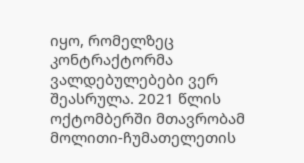იყო, რომელზეც კონტრაქტორმა ვალდებულებები ვერ შეასრულა. 2021 წლის ოქტომბერში მთავრობამ მოლითი-ჩუმათელეთის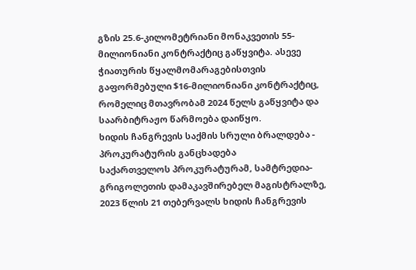გზის 25.6-კილომეტრიანი მონაკვეთის 55-მილიონიანი კონტრაქტიც გაწყვიტა. ასევე ჭიათურის წყალმომარაგებისთვის გაფორმებული $16-მილიონიანი კონტრაქტიც, რომელიც მთავრობამ 2024 წელს გაწყვიტა და საარბიტრაჟო წარმოება დაიწყო.
ხიდის ჩანგრევის საქმის სრული ბრალდება - პროკურატურის განცხადება
საქართველოს პროკურატურამ, სამტრედია-გრიგოლეთის დამაკავშირებელ მაგისტრალზე, 2023 წლის 21 თებერვალს ხიდის ჩანგრევის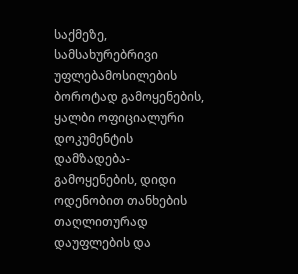საქმეზე, სამსახურებრივი უფლებამოსილების ბოროტად გამოყენების, ყალბი ოფიციალური დოკუმენტის დამზადება-გამოყენების, დიდი ოდენობით თანხების თაღლითურად დაუფლების და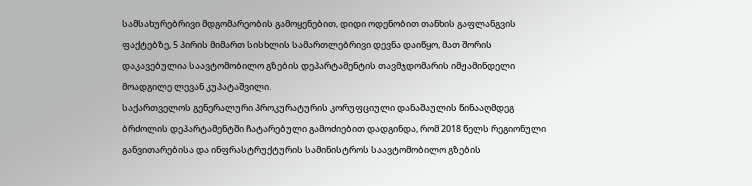სამსახურებრივი მდგომარეობის გამოყენებით, დიდი ოდენობით თანხის გაფლანგვის ფაქტებზე, 5 პირის მიმართ სისხლის სამართლებრივი დევნა დაიწყო, მათ შორის დაკავებულია საავტომობილო გზების დეპარტამენტის თავმჯდომარის იმჟამინდელი მოადგილე ლევან კუპატაშვილი.
საქართველოს გენერალური პროკურატურის კორუფციული დანაშაულის წინააღმდეგ ბრძოლის დეპარტამენტში ჩატარებული გამოძიებით დადგინდა, რომ 2018 წელს რეგიონული განვითარებისა და ინფრასტრუქტურის სამინისტროს საავტომობილო გზების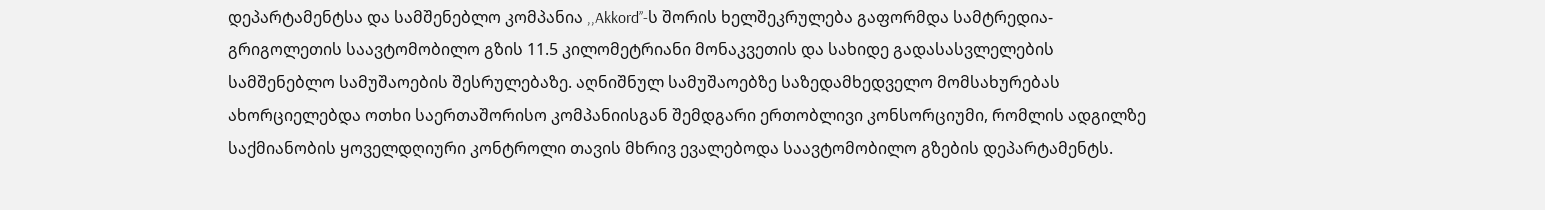დეპარტამენტსა და სამშენებლო კომპანია ,,Akkord’’-ს შორის ხელშეკრულება გაფორმდა სამტრედია-გრიგოლეთის საავტომობილო გზის 11.5 კილომეტრიანი მონაკვეთის და სახიდე გადასასვლელების სამშენებლო სამუშაოების შესრულებაზე. აღნიშნულ სამუშაოებზე საზედამხედველო მომსახურებას ახორციელებდა ოთხი საერთაშორისო კომპანიისგან შემდგარი ერთობლივი კონსორციუმი, რომლის ადგილზე საქმიანობის ყოველდღიური კონტროლი თავის მხრივ ევალებოდა საავტომობილო გზების დეპარტამენტს.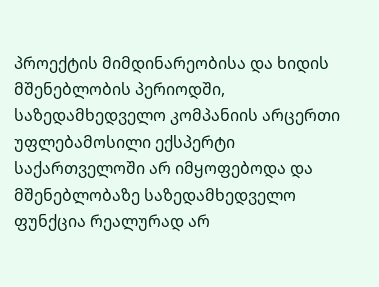პროექტის მიმდინარეობისა და ხიდის მშენებლობის პერიოდში, საზედამხედველო კომპანიის არცერთი უფლებამოსილი ექსპერტი საქართველოში არ იმყოფებოდა და მშენებლობაზე საზედამხედველო ფუნქცია რეალურად არ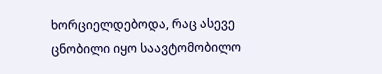ხორციელდებოდა, რაც ასევე ცნობილი იყო საავტომობილო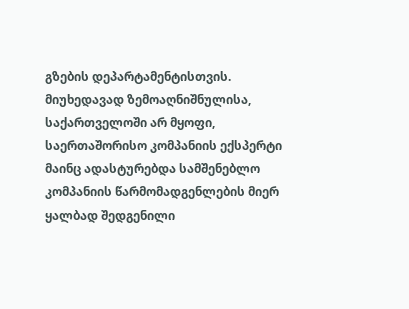გზების დეპარტამენტისთვის.
მიუხედავად ზემოაღნიშნულისა, საქართველოში არ მყოფი, საერთაშორისო კომპანიის ექსპერტი მაინც ადასტურებდა სამშენებლო კომპანიის წარმომადგენლების მიერ ყალბად შედგენილი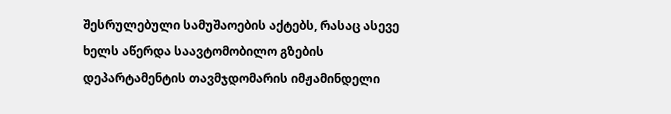შესრულებული სამუშაოების აქტებს, რასაც ასევე ხელს აწერდა საავტომობილო გზების დეპარტამენტის თავმჯდომარის იმჟამინდელი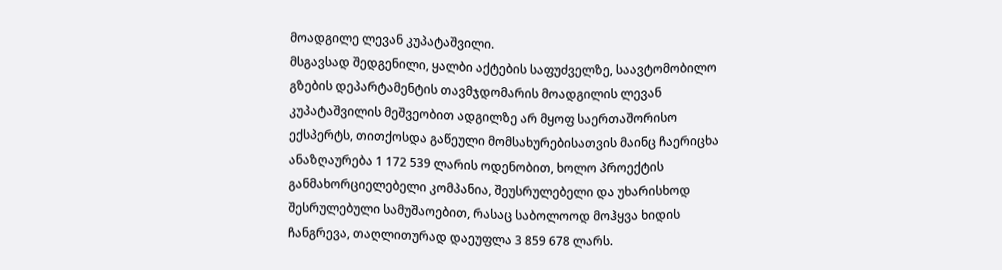მოადგილე ლევან კუპატაშვილი.
მსგავსად შედგენილი, ყალბი აქტების საფუძველზე, საავტომობილო გზების დეპარტამენტის თავმჯდომარის მოადგილის ლევან კუპატაშვილის მეშვეობით ადგილზე არ მყოფ საერთაშორისო ექსპერტს, თითქოსდა გაწეული მომსახურებისათვის მაინც ჩაერიცხა ანაზღაურება 1 172 539 ლარის ოდენობით, ხოლო პროექტის განმახორციელებელი კომპანია, შეუსრულებელი და უხარისხოდ შესრულებული სამუშაოებით, რასაც საბოლოოდ მოჰყვა ხიდის ჩანგრევა, თაღლითურად დაეუფლა 3 859 678 ლარს.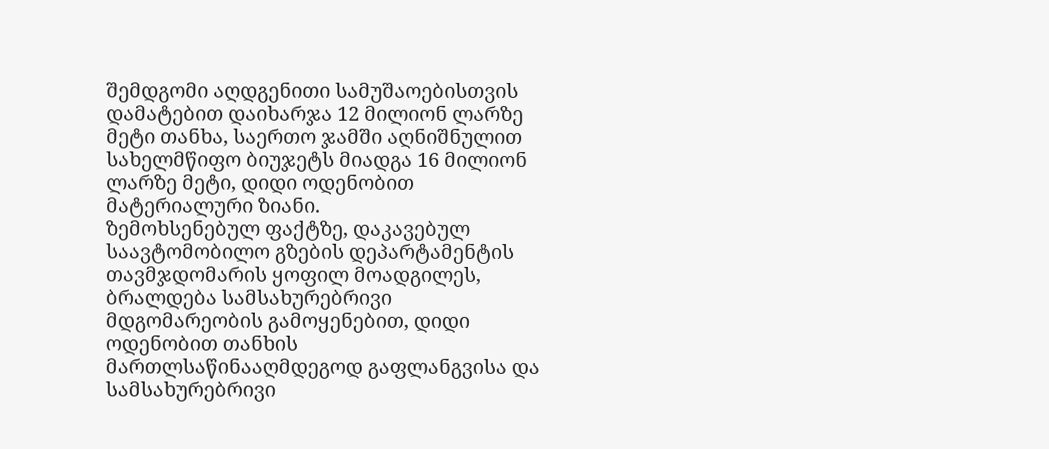შემდგომი აღდგენითი სამუშაოებისთვის დამატებით დაიხარჯა 12 მილიონ ლარზე მეტი თანხა, საერთო ჯამში აღნიშნულით სახელმწიფო ბიუჯეტს მიადგა 16 მილიონ ლარზე მეტი, დიდი ოდენობით მატერიალური ზიანი.
ზემოხსენებულ ფაქტზე, დაკავებულ საავტომობილო გზების დეპარტამენტის თავმჯდომარის ყოფილ მოადგილეს, ბრალდება სამსახურებრივი მდგომარეობის გამოყენებით, დიდი ოდენობით თანხის მართლსაწინააღმდეგოდ გაფლანგვისა და სამსახურებრივი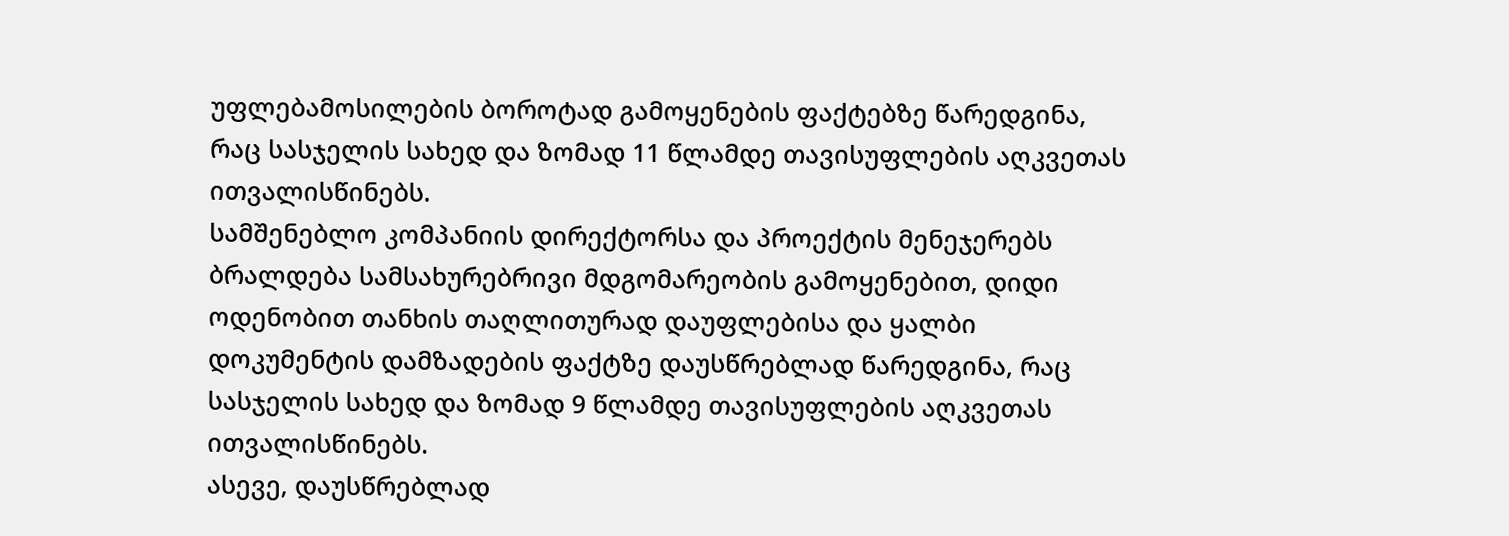უფლებამოსილების ბოროტად გამოყენების ფაქტებზე წარედგინა, რაც სასჯელის სახედ და ზომად 11 წლამდე თავისუფლების აღკვეთას ითვალისწინებს.
სამშენებლო კომპანიის დირექტორსა და პროექტის მენეჯერებს ბრალდება სამსახურებრივი მდგომარეობის გამოყენებით, დიდი ოდენობით თანხის თაღლითურად დაუფლებისა და ყალბი დოკუმენტის დამზადების ფაქტზე დაუსწრებლად წარედგინა, რაც სასჯელის სახედ და ზომად 9 წლამდე თავისუფლების აღკვეთას ითვალისწინებს.
ასევე, დაუსწრებლად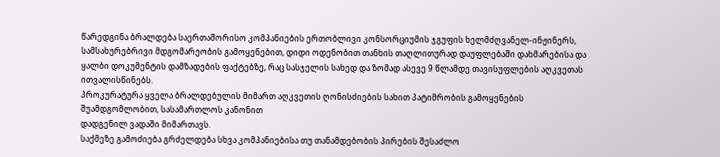წარედგინა ბრალდება საერთაშორისო კომპანიების ერთობლივი კონსორციუმის ჯგუფის ხელმძღვანელ-ინჟინერს, სამსახურებრივი მდგომარეობის გამოყენებით, დიდი ოდენობით თანხის თაღლითურად დაუფლებაში დახმარებისა და ყალბი დოკუმენტის დამზადების ფაქტებზე, რაც სასჯელის სახედ და ზომად ასევე 9 წლამდე თავისუფლების აღკვეთას ითვალისწინებს.
პროკურატურა ყველა ბრალდებულის მიმართ აღკვეთის ღონისძიების სახით პატიმრობის გამოყენების შუამდგომლობით, სასამართლოს კანონით
დადგენილ ვადაში მიმართავს.
საქმეზე გამოძიება გრძელდება სხვა კომპანიებისა თუ თანამდებობის პირების შესაძლო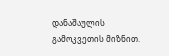დანაშაულის გამოკვეთის მიზნით.